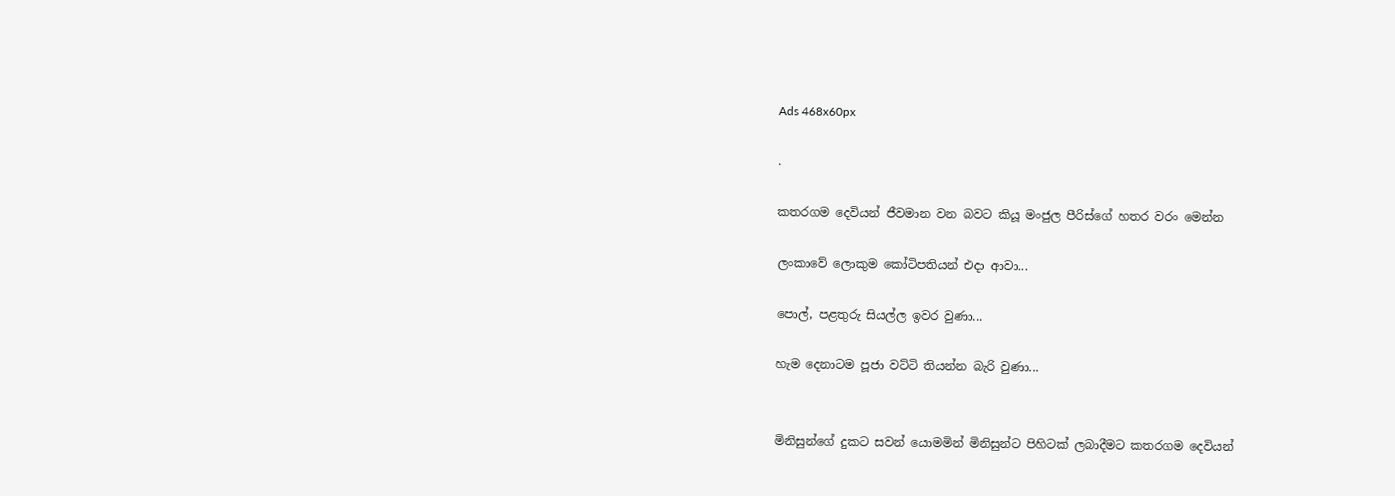Ads 468x60px

.

කතරගම දෙවියන් ජීවමාන වන බවට කියූ මංජුල පීරිස්ගේ හතර වරං මෙන්න

ලංකාවේ ලොකුම කෝටිපතියන් එදා ආවා...

පොල්, පළතුරු සියල්ල ඉවර වුණා...

හැම දෙනාටම පූජා වට්ටි තියන්න බැරි වුණා...


මිනිසුන්ගේ දුකට සවන් යොමමින් මිනිසුන්ට පිහිටක් ලබාදීමට කතරගම දෙවියන්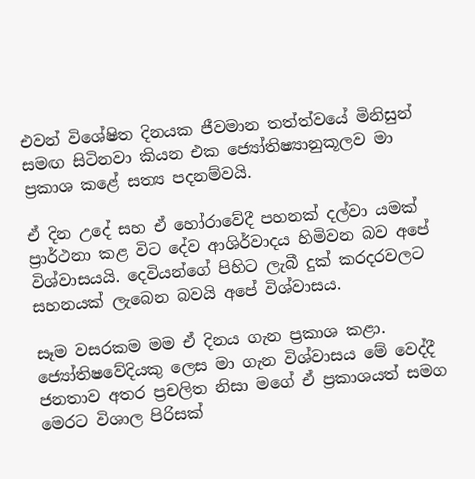එවන් විශේෂිත දිනයක ජීවමාන තත්ත්වයේ මිනිසුන් සමඟ සිටිනවා කියන එක ජ්‍යෝතිෂ්‍යානුකූලව මා ප්‍රකාශ කළේ සත්‍ය පදනම්වයි.

ඒ දින උදේ සහ ඒ හෝරාවේදී පහනක් දල්වා යමක් ප්‍රාර්ථනා කළ විට දේව ආශිර්වාදය හිමිවන බව අපේ විශ්වාසයයි. දෙවියන්ගේ පිහිට ලැබී දුක් කරදරවලට සහනයක් ලැබෙන බවයි අපේ විශ්වාසය.

සෑම වසරකම මම ඒ දිනය ගැන ප්‍රකාශ කළා. ජ්‍යෝතිෂවේදියකු ලෙස මා ගැන විශ්වාසය මේ වෙද්දී ජනතාව අතර ප්‍රචලිත නිසා මගේ ඒ ප්‍රකාශයත් සමග මෙරට විශාල පිරිසක්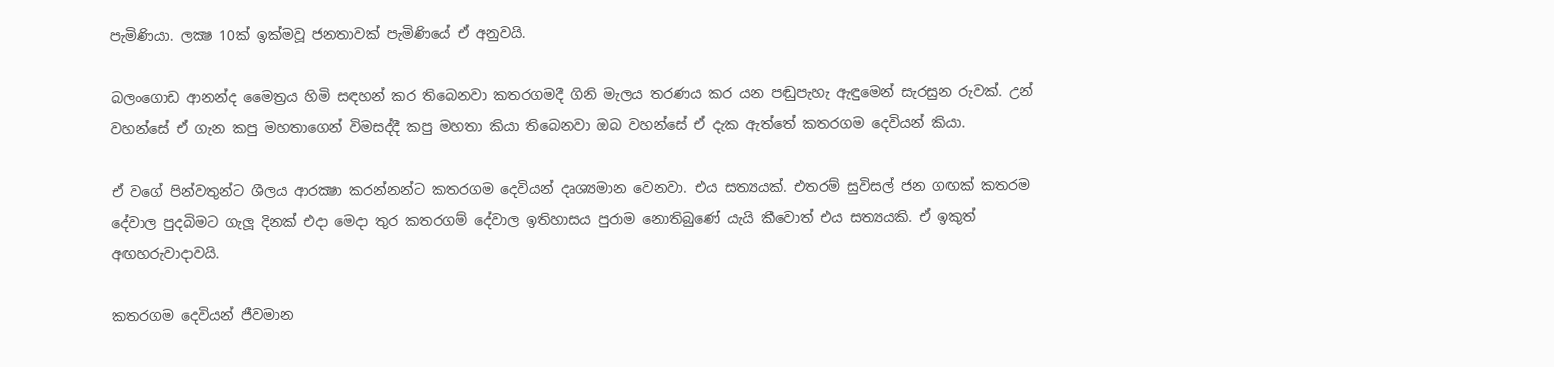පැමිණියා. ලක්‍ෂ 10ක් ඉක්මවූ ජනතාවක් පැමිණියේ ඒ අනුවයි.

බලංගොඩ ආනන්ද මෛත්‍රය හිමි සඳහන් කර තිබෙනවා කතරගමදී ගිනි මැලය තරණය කර යන පඬුපැහැ ඇඳුමෙන් සැරසුන රුවක්. උන් වහන්සේ ඒ ගැන කපු මහතාගෙන් විමසද්දී කපු මහතා කියා තිබෙනවා ඔබ වහන්සේ ඒ දැක ඇත්තේ කතරගම දෙවියන් කියා.

ඒ වගේ පින්වතුන්ට ශීලය ආරක්‍ෂා කරන්නන්ට කතරගම දෙවියන් දෘශ්‍යමාන වෙනවා. එය සත්‍යයක්. එතරම් සුවිසල් ජන ගඟක් කතරම දේවාල පුදබිමට ගැලූ දිනක් එදා මෙදා තුර කතරගම් දේවාල ඉතිහාසය පුරාම නොතිබුණේ යැයි කීවොත් එය සත්‍යයකි. ඒ ඉකුත් අඟහරුවාදාවයි.

කතරගම දෙවියන් ජීවමාන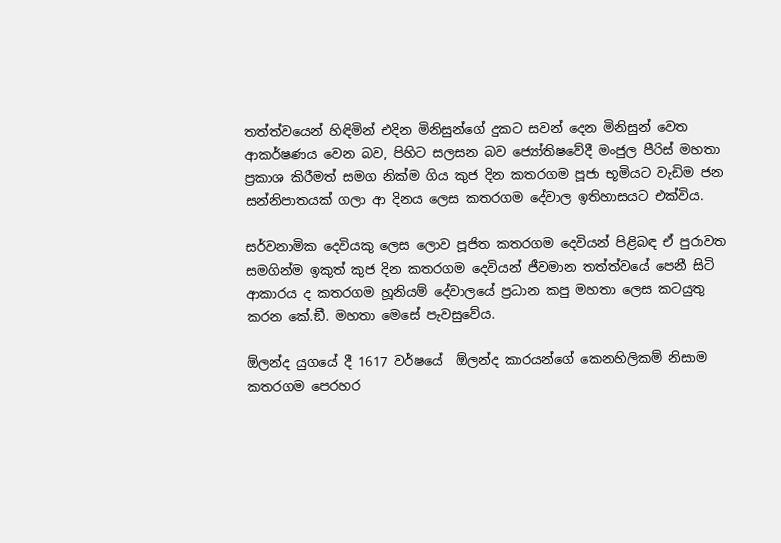තත්ත්වයෙන් හිඳිමින් එදින මිනිසුන්ගේ දුකට සවන් දෙන මිනිසුන් වෙත ආකර්ෂණය වෙන බව, පිහිට සලසන බව ජ්‍යෝතිෂවේදී මංජුල පීරිස් මහතා ප්‍රකාශ කිරීමත් සමග නික්ම ගිය කුජ දින කතරගම පූජා භූමියට වැඩිම ජන සන්නිපාතයක් ගලා ආ දිනය ලෙස කතරගම දේවාල ඉතිහාසයට එක්විය.

සර්වනාමික දෙවියකු ලෙස ලොව පූජිත කතරගම දෙවියන් පිළිබඳ ඒ පුරාවත සමගින්ම ඉකුත් කුජ දින කතරගම දෙවියන් ජීවමාන තත්ත්වයේ පෙනී සිටි ආකාරය ද කතරගම හූනියම් දේවාලයේ ප්‍රධාන කපු මහතා ලෙස කටයුතු කරන කේ.ඞී. මහතා මෙසේ පැවසුවේය.

ඕලන්ද යුගයේ දී 1617 වර්ෂයේ  ඕලන්ද කාරයන්ගේ කෙනහිලිකම් නිසාම කතරගම පෙරහර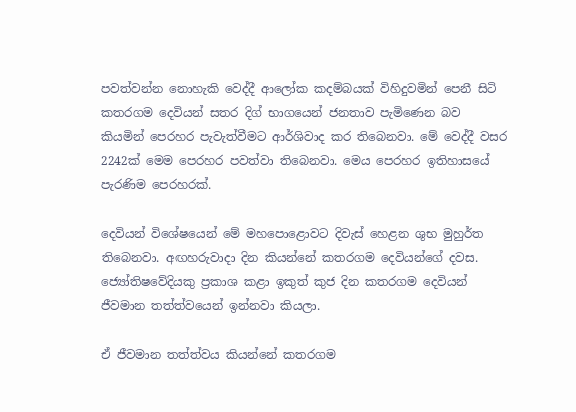පවත්වන්න නොහැකි වෙද්දී ආලෝක කදම්බයක් විහිදුවමින් පෙනී සිටි කතරගම දෙවියන් සතර දිග් භාගයෙන් ජනතාව පැමිණෙන බව කියමින් පෙරහර පැවැත්වීමට ආර්ශිවාද කර තිබෙනවා. මේ වෙද්දී වසර 2242ක් මෙම පෙරහර පවත්වා තිබෙනවා. මෙය පෙරහර ඉතිහාසයේ පැරණිම පෙරහරක්.

දෙවියන් විශේෂයෙන් මේ මහපොළොවට දිවැස් හෙළන ශුභ මුහුර්ත තිබෙනවා. අඟහරුවාදා දින කියන්නේ කතරගම දෙවියන්ගේ දවස. ජ්‍යෝතිෂවේදියකු ප්‍රකාශ කළා ඉකුත් කුජ දින කතරගම දෙවියන් ජීවමාන තත්ත්වයෙන් ඉන්නවා කියලා.

ඒ ජීවමාන තත්ත්වය කියන්නේ කතරගම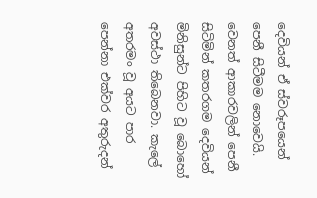දෙවියන් ඒ ස්වරූපයෙන් පෙනී සිටීමම නොවෙයි. වෙනත් ආකාරවලින් පෙනී සිටිමින් කතරගම දෙවියන් මිනිසුන්ට පිහිට වූ බොහෝ අවස්ථා තිබෙනවා. කැලේ අතරමං වූ අයට පාර පෙන්නා එක්වර අතුරුදන්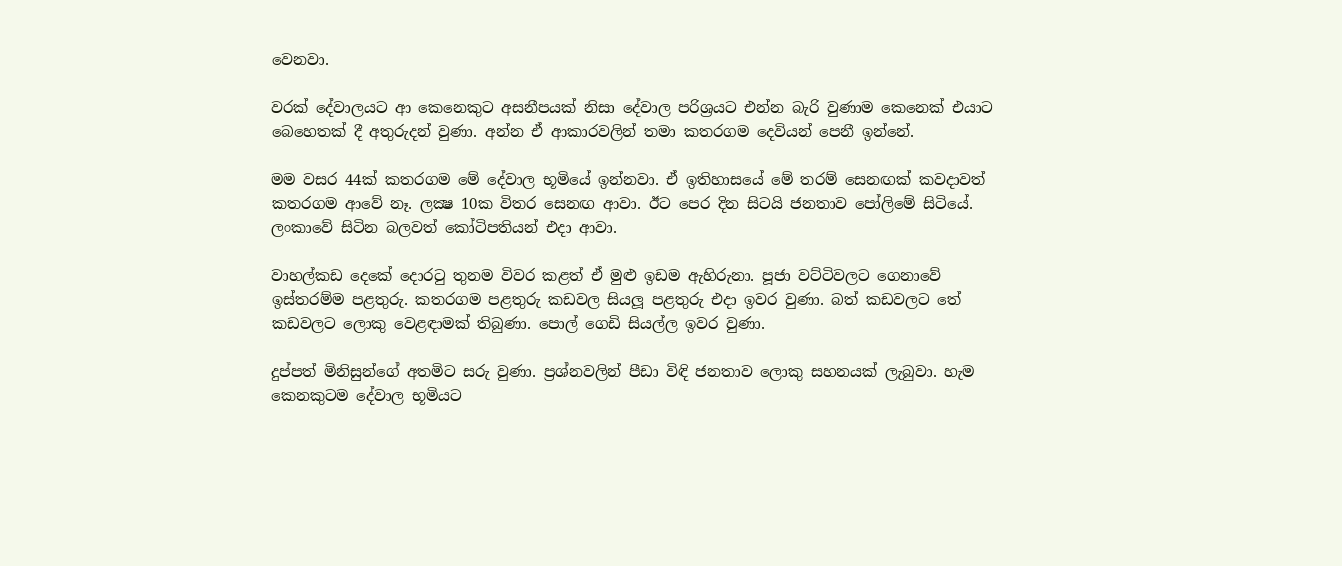වෙනවා.

වරක් දේවාලයට ආ කෙනෙකුට අසනීපයක් නිසා දේවාල පරිශ්‍රයට එන්න බැරි වුණාම කෙනෙක් එයාට බෙහෙතක් දී අතුරුදන් වුණා. අන්න ඒ ආකාරවලින් තමා කතරගම දෙවියන් පෙනී ඉන්නේ.

මම වසර 44ක් කතරගම මේ දේවාල භූමියේ ඉන්නවා. ඒ ඉතිහාසයේ මේ තරම් සෙනඟක් කවදාවත් කතරගම ආවේ නෑ. ලක්‍ෂ 10ක විතර සෙනඟ ආවා. ඊට පෙර දින සිටයි ජනතාව පෝලිමේ සිටියේ. ලංකාවේ සිටින බලවත් කෝටිපතියන් එදා ආවා.

වාහල්කඩ දෙකේ දොරටු තුනම විවර කළත් ඒ මුළු ඉඩම ඇහිරුනා. පූජා වට්ටිවලට ගෙනාවේ ඉස්තරම්ම පළතුරු. කතරගම පළතුරු කඩවල සියලූ පළතුරු එදා ඉවර වුණා. බත් කඩවලට තේ කඩවලට ලොකු වෙළඳාමක් තිබුණා. පොල් ගෙඩි සියල්ල ඉවර වුණා.

දුප්පත් මිනිසුන්ගේ අතමිට සරු වුණා. ප්‍රශ්නවලින් පීඩා විඳි ජනතාව ලොකු සහනයක් ලැබුවා. හැම කෙනකුටම දේවාල භූමියට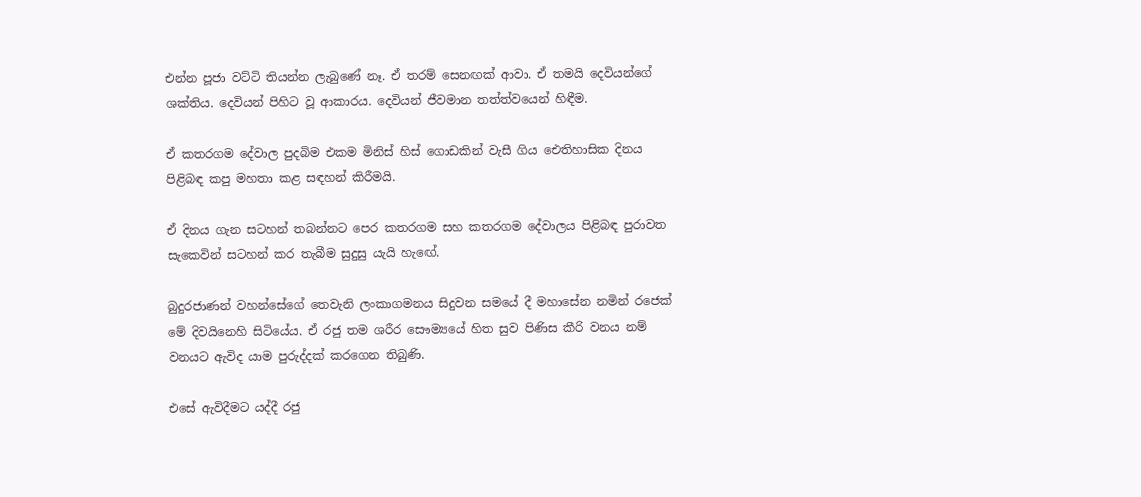එන්න පූජා වට්ටි තියන්න ලැබුණේ නෑ. ඒ තරම් සෙනඟක් ආවා. ඒ තමයි දෙවියන්ගේ ශක්තිය. දෙවියන් පිහිට වූ ආකාරය. දෙවියන් ජීවමාන තත්ත්වයෙන් හිඳීම.

ඒ කතරගම දේවාල පුදබිම එකම මිනිස් හිස් ගොඩකින් වැසී ගිය ඓතිහාසික දිනය පිළිබඳ කපු මහතා කළ සඳහන් කිරීමයි.

ඒ දිනය ගැන සටහන් තබන්නට පෙර කතරගම සහ කතරගම දේවාලය පිළිබඳ පුරාවත සැකෙවින් සටහන් කර තැබීම සුදුසු යැයි හැඟේ.

බුදුරජාණන් වහන්සේගේ තෙවැනි ලංකාගමනය සිදුවන සමයේ දී මහාසේන නමින් රජෙක් මේ දිවයිනෙහි සිටියේය. ඒ රජු තම ශරීර සෞම්‍යයේ හිත සුව පිණිස කීරි වනය නම් වනයට ඇවිද යාම පුරුද්දක් කරගෙන තිබුණි.

එසේ ඇවිදීමට යද්දී රජු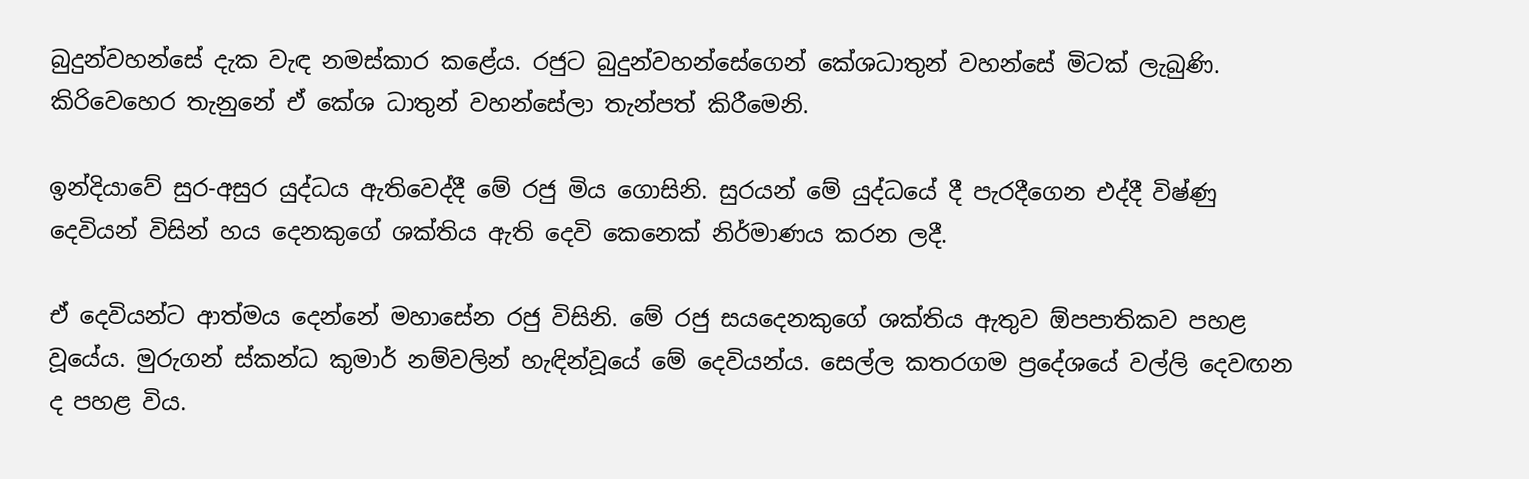බුදුන්වහන්සේ දැක වැඳ නමස්කාර කළේය. රජුට බුදුන්වහන්සේගෙන් කේශධාතුන් වහන්සේ මිටක් ලැබුණි. කිරිවෙහෙර තැනුනේ ඒ කේශ ධාතුන් වහන්සේලා තැන්පත් කිරීමෙනි.

ඉන්දියාවේ සුර-අසුර යුද්ධය ඇතිවෙද්දී මේ රජු මිය ගොසිනි. සුරයන් මේ යුද්ධයේ දී පැරදීගෙන එද්දී විෂ්ණු දෙවියන් විසින් හය දෙනකුගේ ශක්තිය ඇති දෙවි කෙනෙක් නිර්මාණය කරන ලදී.

ඒ දෙවියන්ට ආත්මය දෙන්නේ මහාසේන රජු විසිනි. මේ රජු සයදෙනකුගේ ශක්තිය ඇතුව ඕපපාතිකව පහළ වූයේය. මුරුගන් ස්කන්ධ කුමාර් නම්වලින් හැඳින්වූයේ මේ දෙවියන්ය. සෙල්ල කතරගම ප්‍රදේශයේ වල්ලි දෙවඟන ද පහළ විය.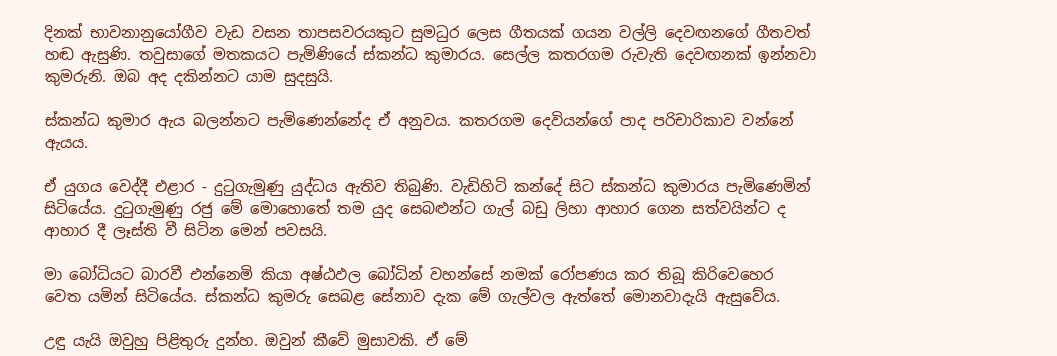දිනක් භාවනානුයෝගීව වැඩ වසන තාපසවරයකුට සුමධුර ලෙස ගීතයක් ගයන වල්ලි දෙවඟනගේ ගීතවත් හඬ ඇසුණි. තවුසාගේ මතකයට පැමිණියේ ස්කන්ධ කුමාරය. සෙල්ල කතරගම රුවැති දෙවඟනක් ඉන්නවා කුමරුනි. ඔබ අද දකින්නට යාම සුදසුයි.

ස්කන්ධ කුමාර ඇය බලන්නට පැමිණෙන්නේද ඒ අනුවය. කතරගම දෙවියන්ගේ පාද පරිචාරිකාව වන්නේ ඇයය.

ඒ යුගය වෙද්දී එළාර - දුටුගැමුණු යුද්ධය ඇතිව තිබුණි. වැඩිහිටි කන්දේ සිට ස්කන්ධ කුමාරය පැමිණෙමින් සිටියේය. දුටුගැමුණු රජු මේ මොහොතේ තම යුද සෙබළුන්ට ගැල් බඩු ලිහා ආහාර ගෙන සත්වයින්ට ද ආහාර දී ලෑස්ති වී සිටින මෙන් පවසයි.

මා බෝධියට බාරවී එන්නෙමි කියා අෂ්ඨඵල බෝධින් වහන්සේ නමක් රෝපණය කර තිබූ කිරිවෙහෙර වෙත යමින් සිටියේය. ස්කන්ධ කුමරු සෙබළ සේනාව දැක මේ ගැල්වල ඇත්තේ මොනවාදැයි ඇසුවේය.

උඳු යැයි ඔවුහු පිළිතුරු දුන්හ. ඔවුන් කීවේ මුසාවකි. ඒ මේ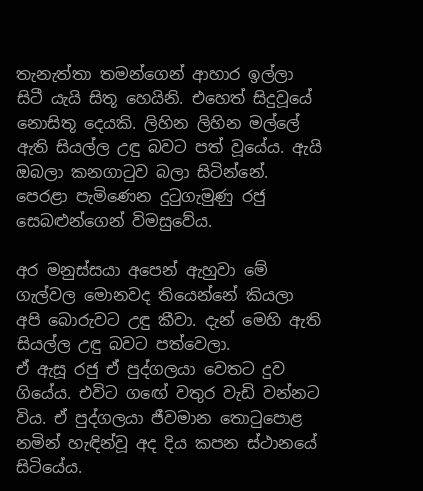තැනැත්තා තමන්ගෙන් ආහාර ඉල්ලා සිටී යැයි සිතූ හෙයිනි. එහෙත් සිදුවූයේ නොසිතූ දෙයකි. ලිහින ලිහින මල්ලේ ඇති සියල්ල උඳු බවට පත් වූයේය. ඇයි ඔබලා කනගාටුව බලා සිටින්නේ. පෙරළා පැමිණෙන දුටුගැමුණු රජු සෙබළුන්ගෙන් විමසුවේය.

අර මනුස්සයා අපෙන් ඇහුවා මේ ගැල්වල මොනවද තියෙන්නේ කියලා අපි බොරුවට උඳු කීවා. දැන් මෙහි ඇති සියල්ල උඳු බවට පත්වෙලා.
ඒ ඇසූ රජු ඒ පුද්ගලයා වෙතට දුව ගියේය. එවිට ගඟේ වතුර වැඩි වන්නට විය. ඒ පුද්ගලයා ජීවමාන තොටුපොළ නමින් හැඳින්වූ අද දිය කපන ස්ථානයේ සිටියේය.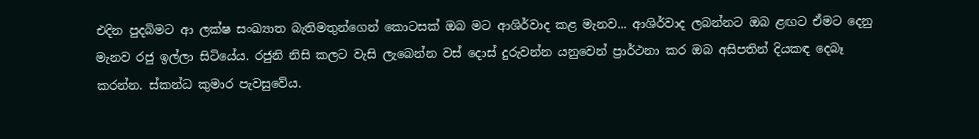එදින පුදබිමට ආ ලක්ෂ සංඛ්‍යාත බැතිමතුන්ගෙන් කොටසක් ඔබ මට ආශිර්වාද කළ මැනව... ආශිර්වාද ලබන්නට ඔබ ළඟට ඒමට දෙනු මැනව රජු ඉල්ලා සිටියේය. රජුනි නිසි කලට වැසි ලැබෙන්න වස් දොස් දුරුවන්න යනුවෙන් ප්‍රාර්ථනා කර ඔබ අසිපතින් දියකඳ දෙබෑ කරන්න. ස්කන්ධ කුමාර පැවසුවේය.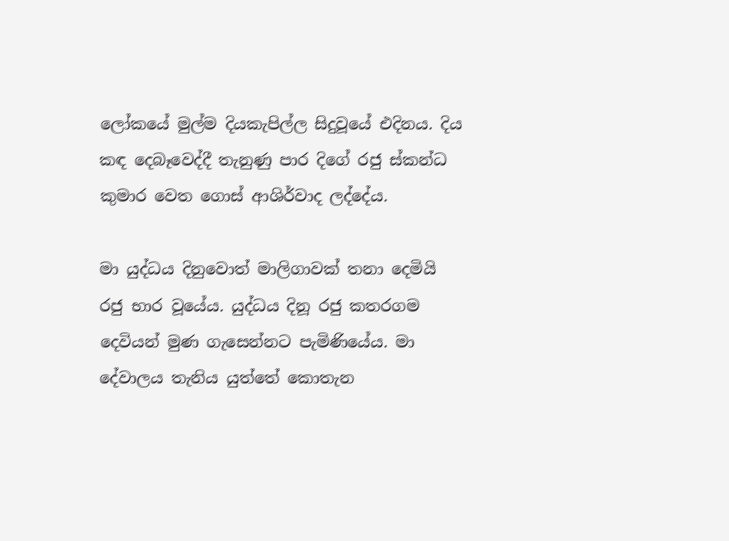ලෝකයේ මුල්ම දියකැපිල්ල සිදුවූයේ එදිනය. දිය කඳ දෙබෑවෙද්දී තැනුණු පාර දිගේ රජු ස්කන්ධ කුමාර වෙත ගොස් ආශිර්වාද ලද්දේය.

මා යුද්ධය දිනුවොත් මාලිගාවක් තනා දෙමියි රජු භාර වූයේය. යුද්ධය දිනූ රජු කතරගම දෙවියන් මුණ ගැසෙන්නට පැමිණියේය. මා දේවාලය තැනිය යුත්තේ කොතැන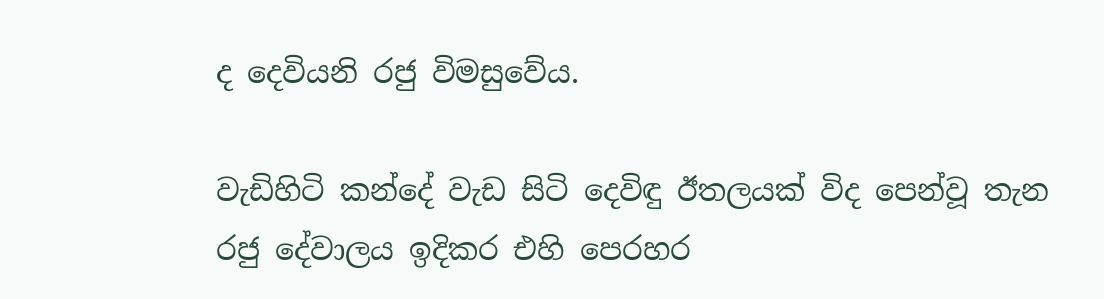ද දෙවියනි රජු විමසුවේය.

වැඩිහිටි කන්දේ වැඩ සිටි දෙවිඳු ඊතලයක් විද පෙන්වූ තැන රජු දේවාලය ඉදිකර එහි පෙරහර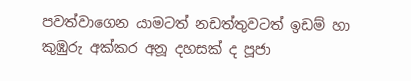පවත්වාගෙන යාමටත් නඩත්තුවටත් ඉඩම් හා කුඹුරු අක්කර අනූ දහසක් ද පූජා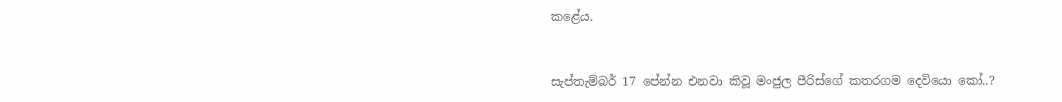කළේය.


සැප්තැම්බර් 17 පේන්න එනවා කිවූ මංජුල පීරිස්ගේ කතරගම දෙවියො කෝ..?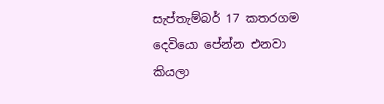සැප්තැම්බර් 17 කතරගම දෙවියො පේන්න එනවා කියලා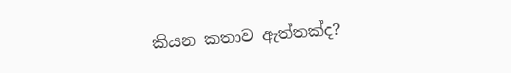කියන කතාව ඇත්තක්ද?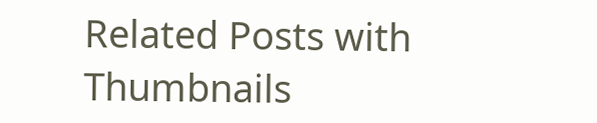Related Posts with Thumbnails